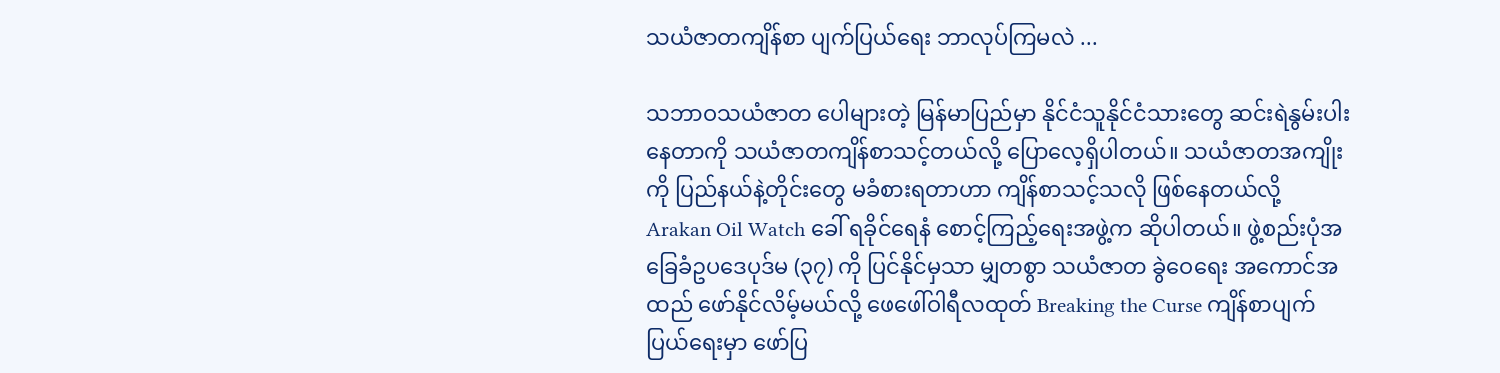သယံဇာတကျိန်စာ ပျက်ပြယ်ရေး ဘာလုပ်ကြမလဲ ...

သဘာဝသယံဇာတ ပေါများတဲ့ မြန်မာပြည်မှာ နိုင်ငံသူနိုင်ငံသားတွေ ဆင်းရဲနွမ်းပါးနေတာကို သယံဇာတကျိန်စာသင့်တယ်လို့ ပြောလေ့ရှိပါတယ်။ သယံဇာတအကျိုးကို ပြည်နယ်နဲ့တိုင်းတွေ မခံစားရတာဟာ ကျိန်စာသင့်သလို ဖြစ်နေတယ်လို့ Arakan Oil Watch ခေါ် ရခိုင်ရေနံ စောင့်ကြည့်ရေးအဖွဲ့က ဆိုပါတယ်။ ဖွဲ့စည်းပုံအခြေခံဥပဒေပုဒ်မ (၃၇) ကို ပြင်နိုင်မှသာ မျှတစွာ သယံဇာတ ခွဲဝေရေး အကောင်အထည် ဖော်နိုင်လိမ့်မယ်လို့ ဖေဖေါ်ဝါရီလထုတ် Breaking the Curse ကျိန်စာပျက်ပြယ်ရေးမှာ ဖော်ပြ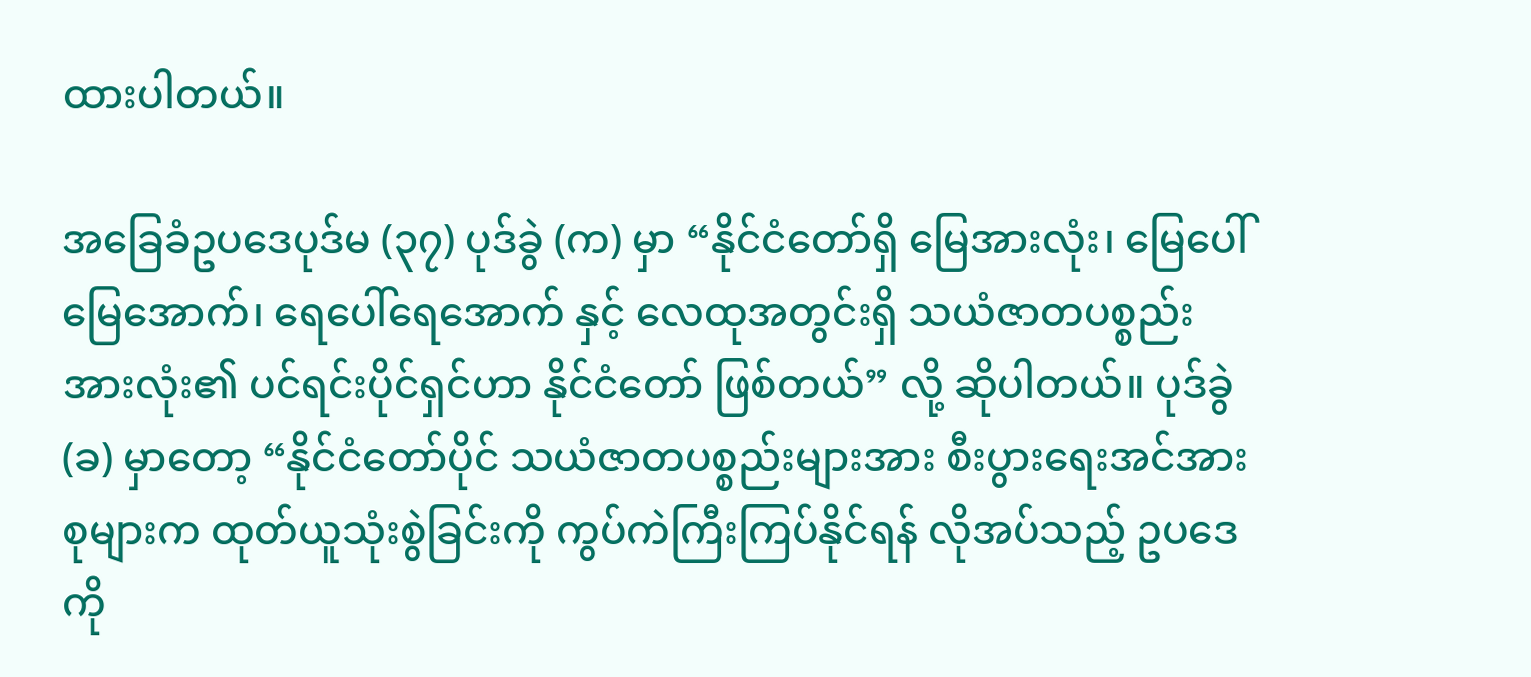ထားပါတယ်။

အခြေခံဥပဒေပုဒ်မ (၃၇) ပုဒ်ခွဲ (က) မှာ “နိုင်ငံတော်ရှိ မြေအားလုံး၊ မြေပေါ်မြေအောက်၊ ရေပေါ်ရေအောက် နှင့် လေထုအတွင်းရှိ သယံဇာတပစ္စည်းအားလုံး၏ ပင်ရင်းပိုင်ရှင်ဟာ နိုင်ငံတော် ဖြစ်တယ်” လို့ ဆိုပါတယ်။ ပုဒ်ခွဲ (ခ) မှာတော့ “နိုင်ငံတော်ပိုင် သယံဇာတပစ္စည်းများအား စီးပွားရေးအင်အားစုများက ထုတ်ယူသုံးစွဲခြင်းကို ကွပ်ကဲကြီးကြပ်နိုင်ရန် လိုအပ်သည့် ဥပဒေကို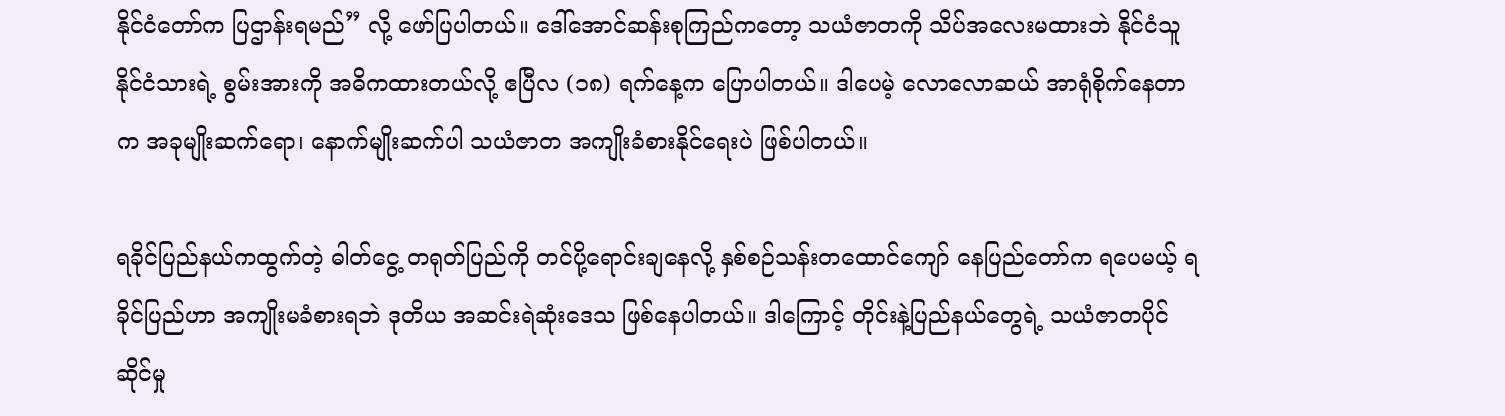နိုင်ငံတော်က ပြဌာန်းရမည်” လို့ ဖော်ပြပါတယ်။ ဒေါ်အောင်ဆန်းစုကြည်ကတော့ သယံဇာတကို သိပ်အလေးမထားဘဲ နိုင်ငံသူနိုင်ငံသားရဲ့ စွမ်းအားကို အဓိကထားတယ်လို့ ဧပြီလ (၁၈) ရက်နေ့က ပြောပါတယ်။ ဒါပေမဲ့ လောလောဆယ် အာရုံစိုက်နေတာက အခုမျိုးဆက်ရော၊ နောက်မျိုးဆက်ပါ သယံဇာတ အကျိုးခံစားနိုင်ရေးပဲ ဖြစ်ပါတယ်။

ရခိုင်ပြည်နယ်ကထွက်တဲ့ ဓါတ်ငွေ့ တရုတ်ပြည်ကို တင်ပို့ရောင်းချနေလို့ နှစ်စဉ်သန်းတထောင်ကျော် နေပြည်တော်က ရပေမယ့် ရခိုင်ပြည်ဟာ အကျိုးမခံစားရဘဲ ဒုတိယ အဆင်းရဲဆုံးဒေသ ဖြစ်နေပါတယ်။ ဒါကြောင့် တိုင်းနဲ့ပြည်နယ်တွေရဲ့ သယံဇာတပိုင်ဆိုင်မှု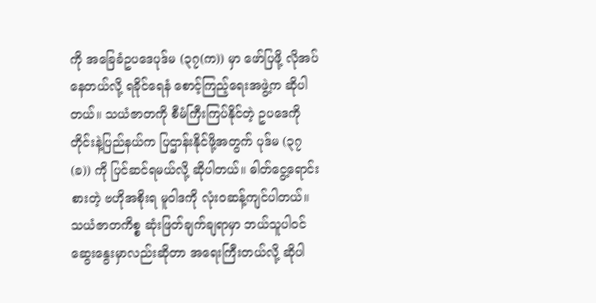ကို အခြေခံဥပဒေပုဒ်မ (၃၇(က)) မှာ ဖော်ပြဖို့ လိုအပ်နေတယ်လို့ ရခိုင်ရေနံ စောင့်ကြည့်ရေးအဖွဲ့က ဆိုပါတယ်။ သယံဇာတကို စီမံကြီးကြပ်နိုင်တဲ့ ဥပဒေကို တိုင်းနဲ့ပြည်နယ်က ပြဌာန်းနိုင်ဖို့အတွက် ပုဒ်မ (၃၇(ခ)) ကို ပြင်ဆင်ရမယ်လို့ ဆိုပါတယ်။ ဓါတ်ငွေ့ရောင်းစားတဲ့ ဗဟိုအစိုးရ မူဝါဒကို လုံးဝဆန့်ကျင်ပါတယ်။ သယံဇာတကိစ္စ ဆုံးဖြတ်ချက်ချရာမှာ ဘယ်သူပါဝင်ဆွေးနွေးမှာလည်းဆိုတာ အရေးကြီးတယ်လို့ ဆိုပါ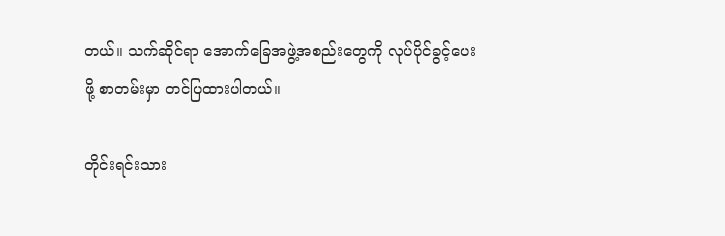တယ်။ သက်ဆိုင်ရာ အောက်ခြေအဖွဲ့အစည်းတွေကို လုပ်ပိုင်ခွင့်ပေးဖို့ စာတမ်းမှာ တင်ပြထားပါတယ်။

တိုင်းရင်းသား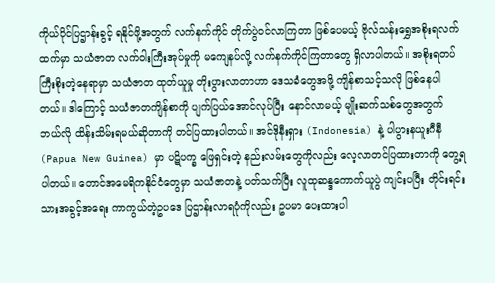ကိုယ်ပိုင်ပြဌာန်းခွင့် ရနိုင်ဖို့အတွက် လက်နက်ကိုင် တိုက်ပွဲဝင်လာကြတာ ဖြစ်ပေမယ့် ဗိုလ်သန်းရွှေအစိုးရလက်ထက်မှာ သယံဇာတ လက်ဝါးကြီးအုပ်မှုကို မကျေနပ်လို့ လက်နက်ကိုင်ကြတာတွေ ရှိလာပါတယ်။ အစိုးရတပ် ကြီးစိုးတဲ့နေရာမှာ သယံဇာတ ထုတ်ယူမှု တိုးပွားလာတာဟာ ဒေသခံတွေအဖို့ ကျိန်စာသင့်သလို ဖြစ်နေပါတယ်။ ဒါကြောင့် သယံဇာတကျိန်စာကို ပျက်ပြယ်အောင်လုပ်ပြီး နောင်လာမယ့် မျိုးဆက်သစ်တွေအတွက် ဘယ်လို ထိန်းသိမ်းရမယ်ဆိုတာကို တင်ပြထားပါတယ်။ အင်ဒိုနီးရှား (Indonesia) နဲ့ ပါပွားနယူးဂီနီ (Papua New Guinea) မှာ ပဋိပက္ခ ဖြေရှင်းတဲ့ နည်းလမ်းတွေကိုလည်း လေ့လာတင်ပြထားတာကို တွေ့ရပါတယ်။ တောင်အမေရိကနိုင်ငံတွေမှာ သယံဇာတနဲ့ ပတ်သက်ပြီး လူထုဆန္ဒကောက်ယူပွဲ ကျင်းပပြီး တိုင်းရင်းသားအခွင့်အရေး ကာကွယ်တဲ့ဥပဒေ ပြဌာန်းလာရပုံကိုလည်း ဥပမာ ပေးထားပါ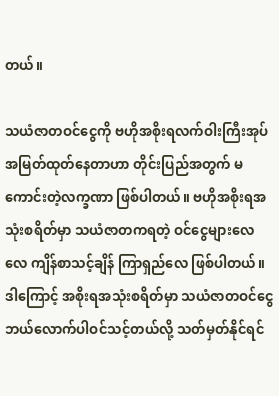တယ်။

သယံဇာတဝင်ငွေကို ဗဟိုအစိုးရလက်ဝါးကြီးအုပ် အမြတ်ထုတ်နေတာဟာ တိုင်းပြည်အတွက် မကောင်းတဲ့လက္ခဏာ ဖြစ်ပါတယ်။ ဗဟိုအစိုးရအသုံးစရိတ်မှာ သယံဇာတကရတဲ့ ဝင်ငွေများလေလေ ကျိန်စာသင့်ချိန် ကြာရှည်လေ ဖြစ်ပါတယ်။ ဒါကြောင့် အစိုးရအသုံးစရိတ်မှာ သယံဇာတဝင်ငွေ ဘယ်လောက်ပါဝင်သင့်တယ်လို့ သတ်မှတ်နိုင်ရင်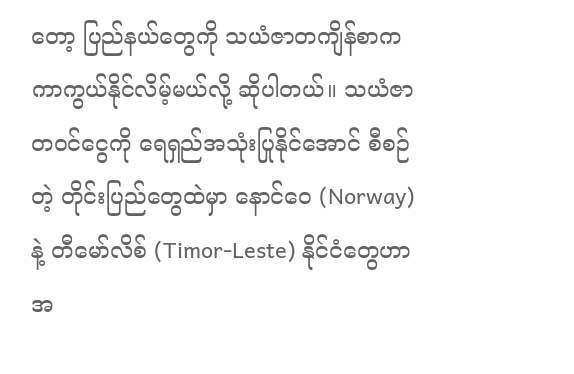တော့ ပြည်နယ်တွေကို သယံဇာတကျိန်စာက ကာကွယ်နိုင်လိမ့်မယ်လို့ ဆိုပါတယ်။ သယံဇာတဝင်ငွေကို ရေရှည်အသုံးပြုနိုင်အောင် စီစဉ်တဲ့ တိုင်းပြည်တွေထဲမှာ နောင်ဝေ (Norway) နဲ့ တီမော်လိစ် (Timor-Leste) နိုင်ငံတွေဟာ အ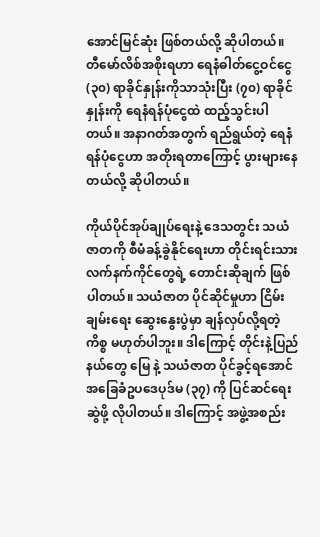အောင်မြင်ဆုံး ဖြစ်တယ်လို့ ဆိုပါတယ်။ တီမော်လိစ်အစိုးရဟာ ရေနံဓါတ်ငွေ့ဝင်ငွေ (၃၀) ရာခိုင်နှုန်းကိုသာသုံးပြီး (၇၀) ရာခိုင်နှုန်းကို ရေနံရန်ပုံငွေထဲ ထည့်သွင်းပါတယ်။ အနာဂတ်အတွက် ရည်ရွယ်တဲ့ ရေနံရန်ပုံငွေဟာ အတိုးရတာကြောင့် ပွားများနေတယ်လို့ ဆိုပါတယ်။

ကိုယ်ပိုင်အုပ်ချုပ်ရေးနဲ့ ဒေသတွင်း သယံဇာတကို စီမံခန့်ခွဲနိုင်ရေးဟာ တိုင်းရင်းသားလက်နက်ကိုင်တွေရဲ့ တောင်းဆိုချက် ဖြစ်ပါတယ်။ သယံဇာတ ပိုင်ဆိုင်မှုဟာ ငြိမ်းချမ်းရေး ဆွေးနွေးပွဲမှာ ချန်လှပ်လို့ရတဲ့ကိစ္စ မဟုတ်ပါဘူး။ ဒါကြောင့် တိုင်းနဲ့ပြည်နယ်တွေ မြေ နဲ့ သယံဇာတ ပိုင်ခွင့်ရအောင် အခြေခံဥပဒေပုဒ်မ (၃၇) ကို ပြင်ဆင်ရေးဆွဲဖို့ လိုပါတယ်။ ဒါကြောင့် အဖွဲ့အစည်း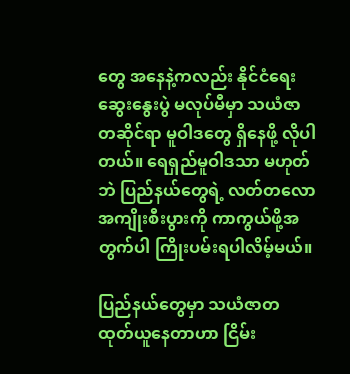တွေ အနေနဲ့ကလည်း နိုင်ငံရေးဆွေးနွေးပွဲ မလုပ်မီမှာ သယံဇာတဆိုင်ရာ မူဝါဒတွေ ရှိနေဖို့ လိုပါတယ်။ ရေရှည်မူဝါဒသာ မဟုတ်ဘဲ ပြည်နယ်တွေရဲ့ လတ်တလော အကျိုးစီးပွားကို ကာကွယ်ဖို့အတွက်ပါ ကြိုးပမ်းရပါလိမ့်မယ်။

ပြည်နယ်တွေမှာ သယံဇာတ ထုတ်ယူနေတာဟာ ငြိမ်း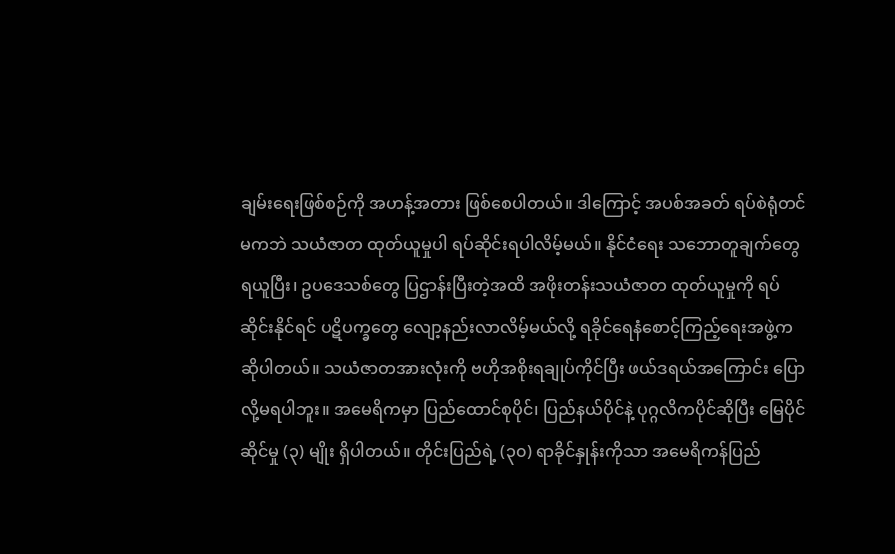ချမ်းရေးဖြစ်စဉ်ကို အဟန့်အတား ဖြစ်စေပါတယ်။ ဒါကြောင့် အပစ်အခတ် ရပ်စဲရုံတင်မကဘဲ သယံဇာတ ထုတ်ယူမှုပါ ရပ်ဆိုင်းရပါလိမ့်မယ်။ နိုင်ငံရေး သဘောတူချက်တွေ ရယူပြီး၊ ဥပဒေသစ်တွေ ပြဌာန်းပြီးတဲ့အထိ အဖိုးတန်းသယံဇာတ ထုတ်ယူမှုကို ရပ်ဆိုင်းနိုင်ရင် ပဋိပက္ခတွေ လျော့နည်းလာလိမ့်မယ်လို့ ရခိုင်ရေနံစောင့်ကြည့်ရေးအဖွဲ့က ဆိုပါတယ်။ သယံဇာတအားလုံးကို ဗဟိုအစိုးရချုပ်ကိုင်ပြီး ဖယ်ဒရယ်အကြောင်း ပြောလို့မရပါဘူး။ အမေရိကမှာ ပြည်ထောင်စုပိုင်၊ ပြည်နယ်ပိုင်နဲ့ ပုဂ္ဂလိကပိုင်ဆိုပြီး မြေပိုင်ဆိုင်မှု (၃) မျိုး ရှိပါတယ်။ တိုင်းပြည်ရဲ့ (၃၀) ရာခိုင်နှုန်းကိုသာ အမေရိကန်ပြည်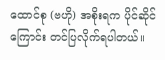ထောင်စု (ဗဟို) အစိုးရက ပိုင်ဆိုင်ကြောင်း တင်ပြလိုက်ရပါတယ်။